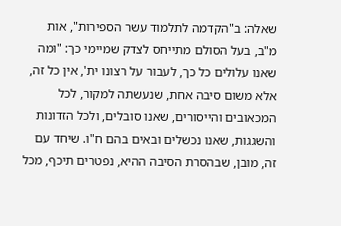שאלה: ב"הקדמה לתלמוד עשר הספירות", אות מ"ב, בעל הסולם מתייחס לצדק שמיימי כך: "ומה שאנו עלולים כל כך, לעבור על רצונו ית', אין כל זה, אלא משום סיבה אחת, שנעשתה למקור, לכל המכאובים והייסורים, שאנו סובלים, ולכל הזדונות והשגגות, שאנו נכשלים ובאים בהם ח"ו. שיחד עם זה, מובן, שבהסרת הסיבה ההיא, נפטרים תיכף, מכל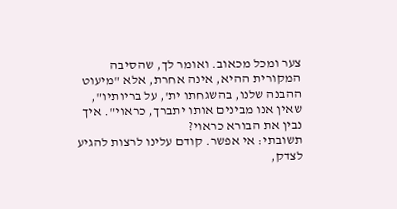צער ומכל מכאוב. ואומר לך, שהסיבה המקורית ההיא, אינה אחרת, אלא "מיעוט ההבנה שלנו, בהשגחתו ית', על בריותיו", שאין אנו מבינים אותו יתברך, כראוי". איך נבין את הבורא כראוי?
תשובתי: אי אפשר. קודם עלינו לרצות להגיע לצדק,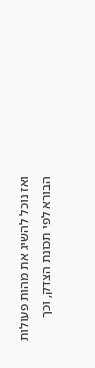ואז נוכל להשיג את מהות פעולות הבורא לפי תכונת הצדק, וכך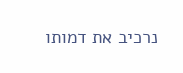נרכיב את דמותו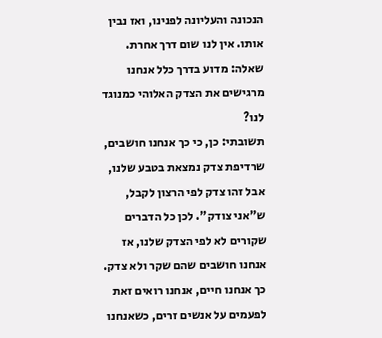הנכונה והעליונה לפנינו, ואז נבין אותו. אין לנו שום דרך אחרת.
שאלה: מדוע בדרך כלל אנחנו מרגישים את הצדק האלוהי כמנוגד לנו?
תשובתי: כן, כי כך אנחנו חושבים, שרדיפת צדק נמצאת בטבע שלנו, אבל זהו צדק לפי הרצון לקבל, ש"אני צודק". לכן כל הדברים שקורים לא לפי הצדק שלנו, אז אנחנו חושבים שהם שקר ולא צדק. כך אנחנו חיים, אנחנו רואים זאת לפעמים על אנשים זרים, כשאנחנו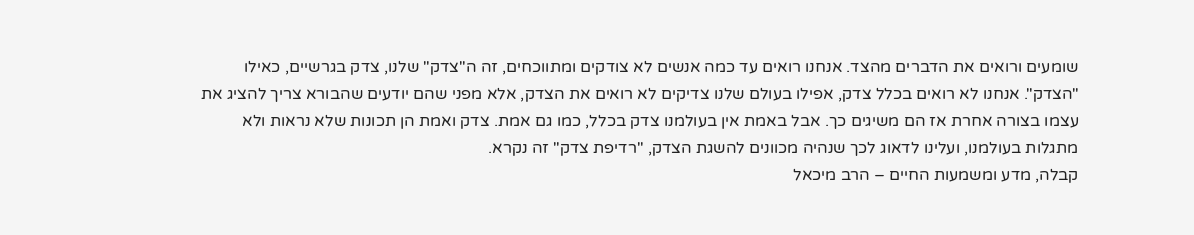שומעים ורואים את הדברים מהצד. אנחנו רואים עד כמה אנשים לא צודקים ומתווכחים, זה ה"צדק" שלנו, צדק בגרשיים, כאילו "הצדק". אנחנו לא רואים בכלל צדק, אפילו בעולם שלנו צדיקים לא רואים את הצדק, אלא מפני שהם יודעים שהבורא צריך להציג את עצמו בצורה אחרת אז הם משיגים כך. אבל באמת אין בעולמנו צדק בכלל, כמו גם אמת. צדק ואמת הן תכונות שלא נראות ולא מתגלות בעולמנו, ועלינו לדאוג לכך שנהיה מכוונים להשגת הצדק, "רדיפת צדק" זה נקרא.
קבלה, מדע ומשמעות החיים – הרב מיכאל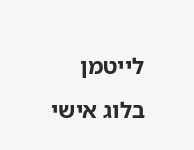לייטמן בלוג אישי